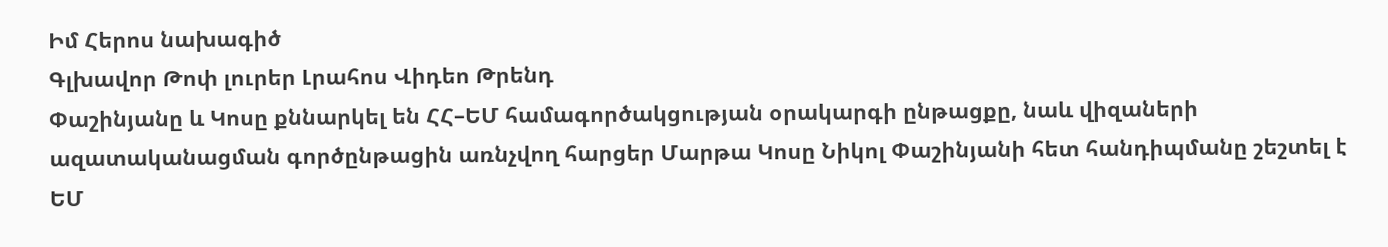Իմ Հերոս նախագիծ
Գլխավոր Թոփ լուրեր Լրահոս Վիդեո Թրենդ
Փաշինյանը և Կոսը քննարկել են ՀՀ–ԵՄ համագործակցության օրակարգի ընթացքը, նաև վիզաների ազատականացման գործընթացին առնչվող հարցեր Մարթա Կոսը Նիկոլ Փաշինյանի հետ հանդիպմանը շեշտել է ԵՄ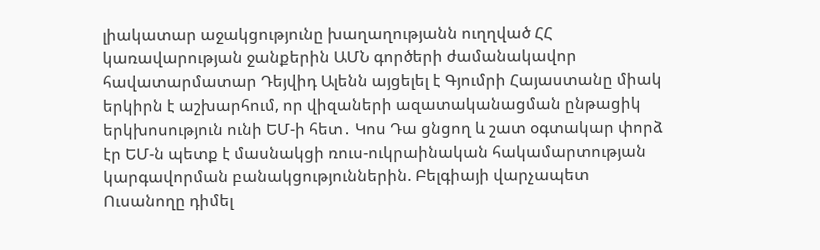լիակատար աջակցությունը խաղաղությանն ուղղված ՀՀ կառավարության ջանքերին ԱՄՆ գործերի ժամանակավոր հավատարմատար Դեյվիդ Ալենն այցելել է Գյումրի Հայաստանը միակ երկիրն է աշխարհում, որ վիզաների ազատականացման ընթացիկ երկխոսություն ունի ԵՄ-ի հետ․ Կոս Դա ցնցող և շատ օգտակար փորձ էր ԵՄ-ն պետք է մասնակցի ռուս-ուկրաինական հակամարտության կարգավորման բանակցություններին. Բելգիայի վարչապետ Ուսանողը դիմել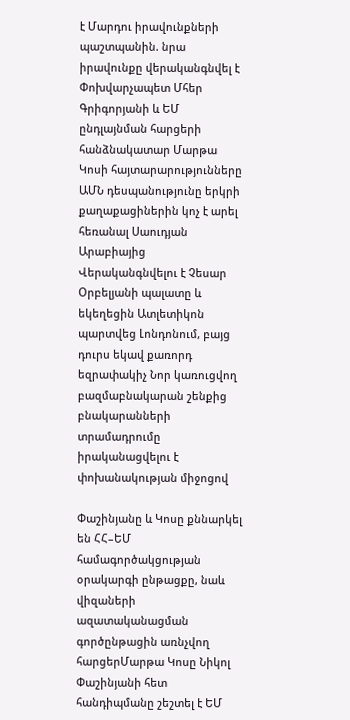է Մարդու իրավունքների պաշտպանին. նրա իրավունքը վերականգնվել է Փոխվարչապետ Մհեր Գրիգորյանի և ԵՄ ընդլայնման հարցերի հանձնակատար Մարթա Կոսի հայտարարությունները ԱՄՆ դեսպանությունը երկրի քաղաքացիներին կոչ է արել հեռանալ Սաուդյան Արաբիայից Վերականգնվելու է Չեսար Օրբելյանի պալատը և եկեղեցին Ատլետիկոն պարտվեց Լոնդոնում, բայց դուրս եկավ քառորդ եզրափակիչ Նոր կառուցվող բազմաբնակարան շենքից բնակարանների տրամադրումը իրականացվելու է փոխանակության միջոցով

Փաշինյանը և Կոսը քննարկել են ՀՀ–ԵՄ համագործակցության օրակարգի ընթացքը, նաև վիզաների ազատականացման գործընթացին առնչվող հարցերՄարթա Կոսը Նիկոլ Փաշինյանի հետ հանդիպմանը շեշտել է ԵՄ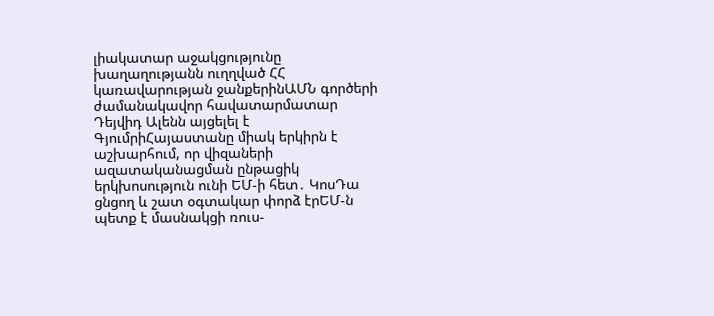լիակատար աջակցությունը խաղաղությանն ուղղված ՀՀ կառավարության ջանքերինԱՄՆ գործերի ժամանակավոր հավատարմատար Դեյվիդ Ալենն այցելել է ԳյումրիՀայաստանը միակ երկիրն է աշխարհում, որ վիզաների ազատականացման ընթացիկ երկխոսություն ունի ԵՄ-ի հետ․ ԿոսԴա ցնցող և շատ օգտակար փորձ էրԵՄ-ն պետք է մասնակցի ռուս-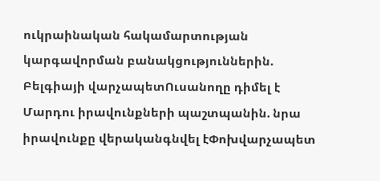ուկրաինական հակամարտության կարգավորման բանակցություններին. Բելգիայի վարչապետՈւսանողը դիմել է Մարդու իրավունքների պաշտպանին. նրա իրավունքը վերականգնվել էՓոխվարչապետ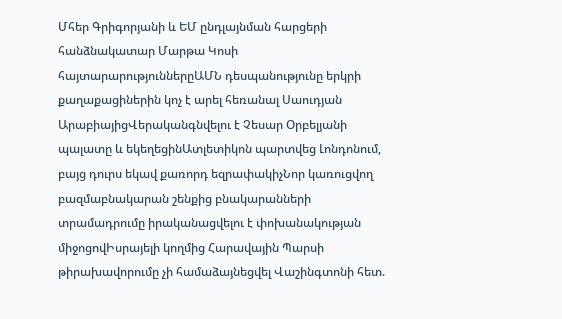Մհեր Գրիգորյանի և ԵՄ ընդլայնման հարցերի հանձնակատար Մարթա Կոսի հայտարարություններըԱՄՆ դեսպանությունը երկրի քաղաքացիներին կոչ է արել հեռանալ Սաուդյան ԱրաբիայիցՎերականգնվելու է Չեսար Օրբելյանի պալատը և եկեղեցինԱտլետիկոն պարտվեց Լոնդոնում, բայց դուրս եկավ քառորդ եզրափակիչՆոր կառուցվող բազմաբնակարան շենքից բնակարանների տրամադրումը իրականացվելու է փոխանակության միջոցովԻսրայելի կողմից Հարավային Պարսի թիրախավորումը չի համաձայնեցվել Վաշինգտոնի հետ.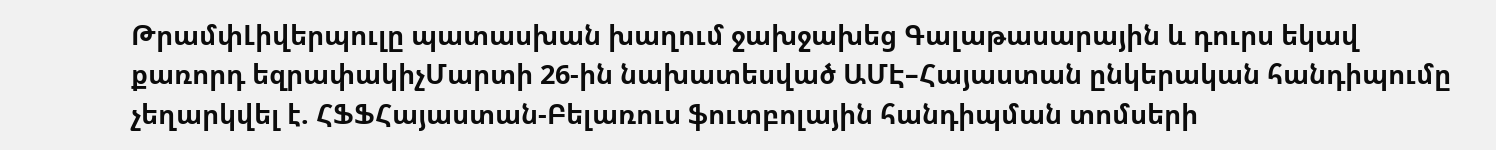ԹրամփԼիվերպուլը պատասխան խաղում ջախջախեց Գալաթասարային և դուրս եկավ քառորդ եզրափակիչՄարտի 26-ին նախատեսված ԱՄԷ–Հայաստան ընկերական հանդիպումը չեղարկվել է. ՀՖՖՀայաստան-Բելառուս ֆուտբոլային հանդիպման տոմսերի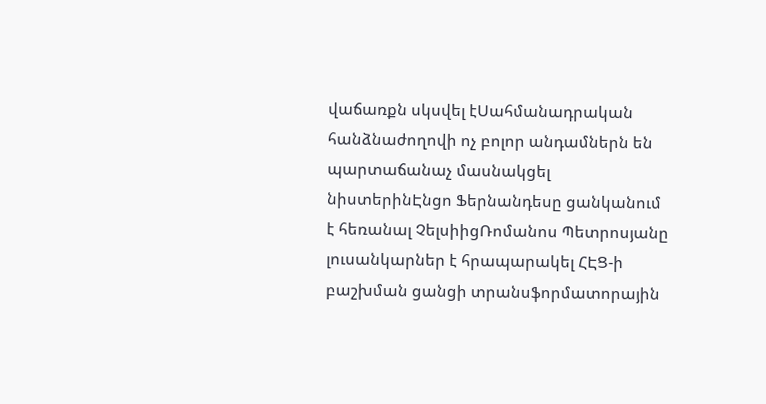վաճառքն սկսվել էՍահմանադրական հանձնաժողովի ոչ բոլոր անդամներն են պարտաճանաչ մասնակցել նիստերինԷնցո Ֆերնանդեսը ցանկանում է հեռանալ ՉելսիիցՌոմանոս Պետրոսյանը լուսանկարներ է հրապարակել ՀԷՑ-ի բաշխման ցանցի տրանսֆորմատորային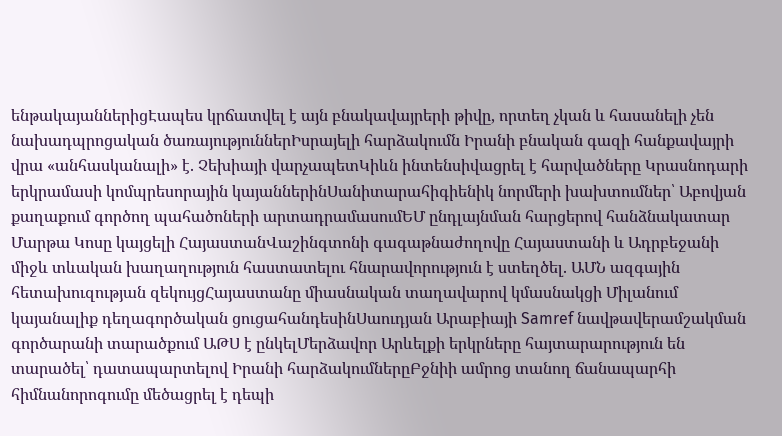ենթակայաններիցԷապես կրճատվել է այն բնակավայրերի թիվը, որտեղ չկան և հասանելի չեն նախադպրոցական ծառայություններԻսրայելի հարձակումն Իրանի բնական գազի հանքավայրի վրա «անհասկանալի» է. Չեխիայի վարչապետԿիևն ինտենսիվացրել է հարվածները Կրասնոդարի երկրամասի կոմպրեսորային կայաններինՍանիտարահիգիենիկ նորմերի խախտումներ՝ Աբովյան քաղաքում գործող պահածոների արտադրամասումԵՄ ընդլայնման հարցերով հանձնակատար Մարթա Կոսը կայցելի ՀայաստանՎաշինգտոնի գագաթնաժողովը Հայաստանի և Ադրբեջանի միջև տևական խաղաղություն հաստատելու հնարավորություն է ստեղծել. ԱՄՆ ազգային հետախուզության զեկույցՀայաստանը միասնական տաղավարով կմասնակցի Միլանում կայանալիք դեղագործական ցուցահանդեսինՍաուդյան Արաբիայի Samref նավթավերամշակման գործարանի տարածքում ԱԹՍ է ընկելՄերձավոր Արևելքի երկրները հայտարարություն են տարածել՝ դատապարտելով Իրանի հարձակումներըԲջնիի ամրոց տանող ճանապարհի հիմնանորոգումը մեծացրել է դեպի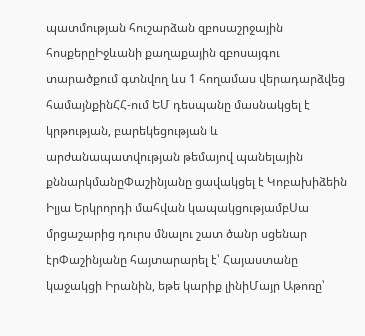պատմության հուշարձան զբոսաշրջային հոսքերըԻջևանի քաղաքային զբոսայգու տարածքում գտնվող ևս 1 հողամաս վերադարձվեց համայնքինՀՀ-ում ԵՄ դեսպանը մասնակցել է կրթության, բարեկեցության և արժանապատվության թեմայով պանելային քննարկմանըՓաշինյանը ցավակցել է Կոբախիձեին Իլյա Երկրորդի մահվան կապակցությամբՍա մրցաշարից դուրս մնալու շատ ծանր սցենար էրՓաշինյանը հայտարարել է՝ Հայաստանը կաջակցի Իրանին, եթե կարիք լինիՄայր Աթոռը՝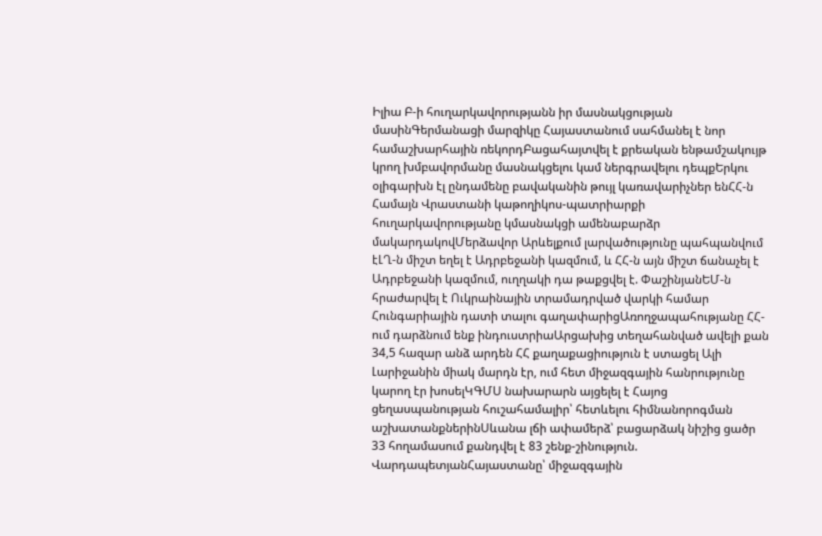Իլիա Բ-ի հուղարկավորությանն իր մասնակցության մասինԳերմանացի մարզիկը Հայաստանում սահմանել է նոր համաշխարհային ռեկորդԲացահայտվել է քրեական ենթամշակույթ կրող խմբավորմանը մասնակցելու կամ ներգրավելու դեպքԵրկու օլիգարխն էլ ընդամենը բավականին թույլ կառավարիչներ ենՀՀ-ն Համայն Վրաստանի կաթողիկոս-պատրիարքի հուղարկավորությանը կմասնակցի ամենաբարձր մակարդակովՄերձավոր Արևելքում լարվածությունը պահպանվում էԼՂ-ն միշտ եղել է Ադրբեջանի կազմում, և ՀՀ-ն այն միշտ ճանաչել է Ադրբեջանի կազմում, ուղղակի դա թաքցվել է. ՓաշինյանԵՄ-ն հրաժարվել է Ուկրաինային տրամադրված վարկի համար Հունգարիային դատի տալու գաղափարիցԱռողջապահությանը ՀՀ-ում դարձնում ենք ինդուստրիաԱրցախից տեղահանված ավելի քան 34,5 հազար անձ արդեն ՀՀ քաղաքացիություն է ստացել Ալի Լարիջանին միակ մարդն էր, ում հետ միջազգային հանրությունը կարող էր խոսելԿԳՄՍ նախարարն այցելել է Հայոց ցեղասպանության հուշահամալիր՝ հետևելու հիմնանորոգման աշխատանքներինՍևանա լճի ափամերձ՝ բացարձակ նիշից ցածր 33 հողամասում քանդվել է 83 շենք-շինություն. ՎարդապետյանՀայաստանը՝ միջազգային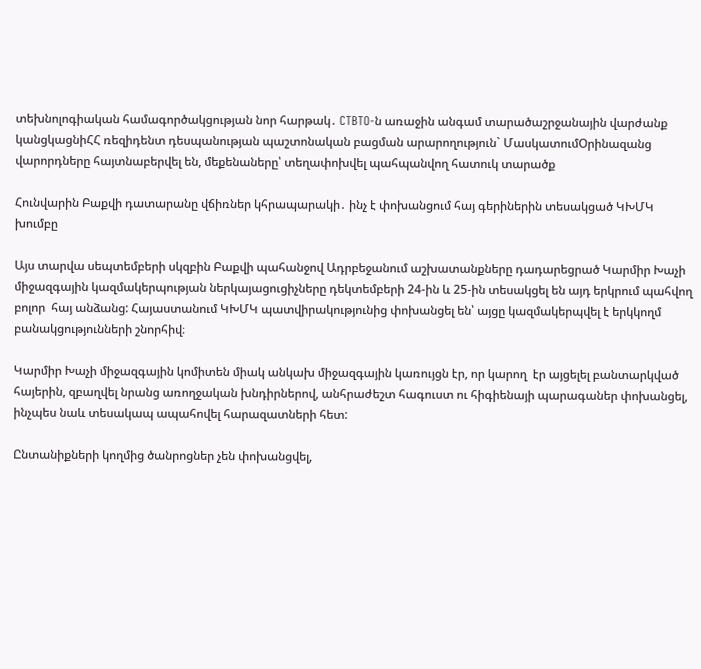տեխնոլոգիական համագործակցության նոր հարթակ․ CTBTO-ն առաջին անգամ տարածաշրջանային վարժանք կանցկացնիՀՀ ռեզիդենտ դեսպանության պաշտոնական բացման արարողություն` ՄասկատումՕրինազանց վարորդները հայտնաբերվել են, մեքենաները՝ տեղափոխվել պահպանվող հատուկ տարածք

Հունվարին Բաքվի դատարանը վճիռներ կհրապարակի․ ինչ է փոխանցում հայ գերիներին տեսակցած ԿԽՄԿ խումբը

Այս տարվա սեպտեմբերի սկզբին Բաքվի պահանջով Ադրբեջանում աշխատանքները դադարեցրած Կարմիր Խաչի միջազգային կազմակերպության ներկայացուցիչները դեկտեմբերի 24-ին և 25-ին տեսակցել են այդ երկրում պահվող բոլոր  հայ անձանց: Հայաստանում ԿԽՄԿ պատվիրակությունից փոխանցել են՝ այցը կազմակերպվել է երկկողմ բանակցությունների շնորհիվ։

Կարմիր Խաչի միջազգային կոմիտեն միակ անկախ միջազգային կառույցն էր, որ կարող  էր այցելել բանտարկված հայերին, զբաղվել նրանց առողջական խնդիրներով, անհրաժեշտ հագուստ ու հիգիենայի պարագաներ փոխանցել, ինչպես նաև տեսակապ ապահովել հարազատների հետ:

Ընտանիքների կողմից ծանրոցներ չեն փոխանցվել,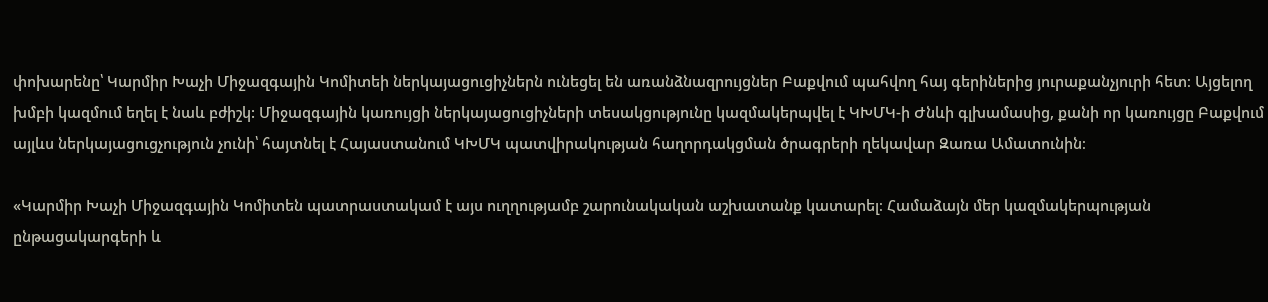փոխարենը՝ Կարմիր Խաչի Միջազգային Կոմիտեի ներկայացուցիչներն ունեցել են առանձնազրույցներ Բաքվում պահվող հայ գերիներից յուրաքանչյուրի հետ։ Այցելող խմբի կազմում եղել է նաև բժիշկ: Միջազգային կառույցի ներկայացուցիչների տեսակցությունը կազմակերպվել է ԿԽՄԿ-ի Ժնևի գլխամասից, քանի որ կառույցը Բաքվում այլևս ներկայացուցչություն չունի՝ հայտնել է Հայաստանում ԿԽՄԿ պատվիրակության հաղորդակցման ծրագրերի ղեկավար Զառա Ամատունին։

«Կարմիր Խաչի Միջազգային Կոմիտեն պատրաստակամ է այս ուղղությամբ շարունակական աշխատանք կատարել։ Համաձայն մեր կազմակերպության ընթացակարգերի և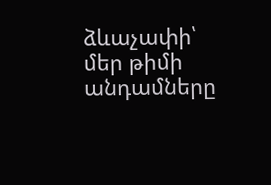ձևաչափի՝ մեր թիմի անդամները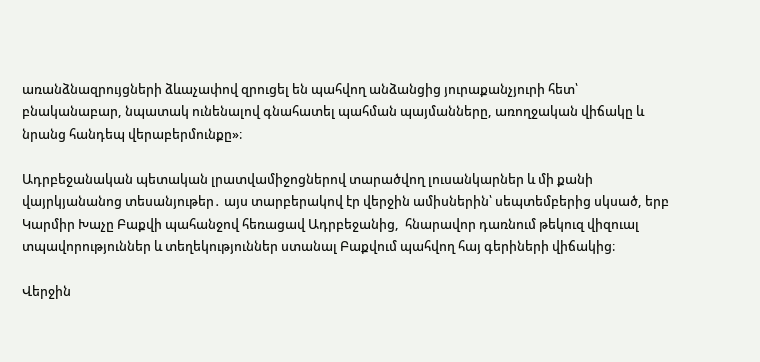առանձնազրույցների ձևաչափով զրուցել են պահվող անձանցից յուրաքանչյուրի հետ՝ բնականաբար, նպատակ ունենալով գնահատել պահման պայմանները, առողջական վիճակը և նրանց հանդեպ վերաբերմունքը»։

Ադրբեջանական պետական լրատվամիջոցներով տարածվող լուսանկարներ և մի քանի վայրկյանանոց տեսանյութեր․ այս տարբերակով էր վերջին ամիսներին՝ սեպտեմբերից սկսած, երբ Կարմիր Խաչը Բաքվի պահանջով հեռացավ Ադրբեջանից,  հնարավոր դառնում թեկուզ վիզուալ տպավորություններ և տեղեկություններ ստանալ Բաքվում պահվող հայ գերիների վիճակից։

Վերջին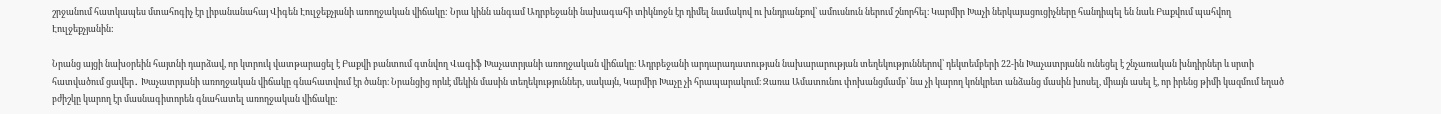շրջանում հատկապես մտահոգիչ էր լիբանանահայ Վիգեն Էուլջեքչյանի առողջական վիճակը: Նրա կինն անգամ Ադրբեջանի նախագահի տիկնոջն էր դիմել նամակով ու խնդրանքով՝ ամուսնուն ներում շնորհել։ Կարմիր Խաչի ներկայացուցիչները հանդիպել են նաև Բաքվում պահվող Էուլջեքչյանին:

Նրանց այցի նախօրեին հայտնի դարձավ, որ կտրուկ վատթարացել է Բաքվի բանտում գտնվող Վագիֆ Խաչատրյանի առողջական վիճակը։ Ադրբեջանի արդարադատության նախարարության տեղեկություններով՝ դեկտեմբերի 22-ին Խաչատրյանն ունեցել է շնչառական խնդիրներ և սրտի հատվածում ցավեր․ Խաչատրյանի առողջական վիճակը գնահատվում էր ծանր։ Նրանցից որևէ մեկին մասին տեղեկություններ, սակայն, Կարմիր Խաչը չի հրապարակում։ Զառա Ամատունու փոխանցմամբ՝ նա չի կարող կոնկրետ անձանց մասին խոսել, միայն ասել է, որ իրենց թիմի կազմում եղած բժիշկը կարող էր մասնագիտորեն գնահատել առողջական վիճակը: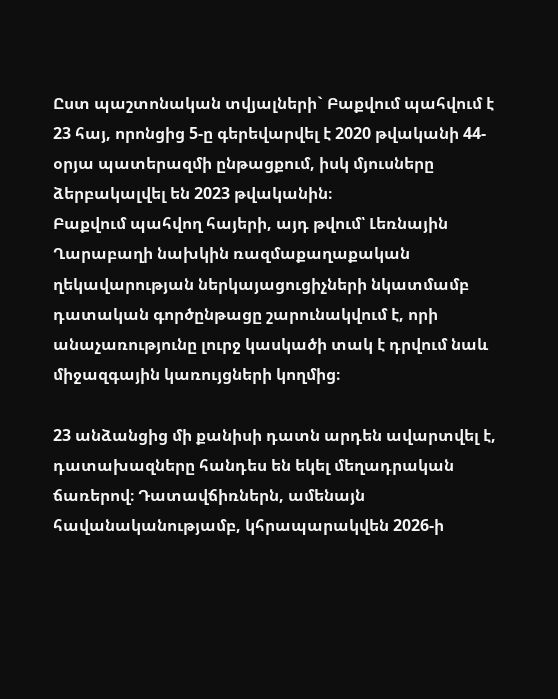Ըստ պաշտոնական տվյալների` Բաքվում պահվում է 23 հայ, որոնցից 5-ը գերեվարվել է 2020 թվականի 44-օրյա պատերազմի ընթացքում, իսկ մյուսները ձերբակալվել են 2023 թվականին։
Բաքվում պահվող հայերի, այդ թվում՝ Լեռնային Ղարաբաղի նախկին ռազմաքաղաքական ղեկավարության ներկայացուցիչների նկատմամբ  դատական գործընթացը շարունակվում է, որի անաչառությունը լուրջ կասկածի տակ է դրվում նաև միջազգային կառույցների կողմից։

23 անձանցից մի քանիսի դատն արդեն ավարտվել է, դատախազները հանդես են եկել մեղադրական ճառերով։ Դատավճիռներն, ամենայն հավանականությամբ, կհրապարակվեն 2026-ի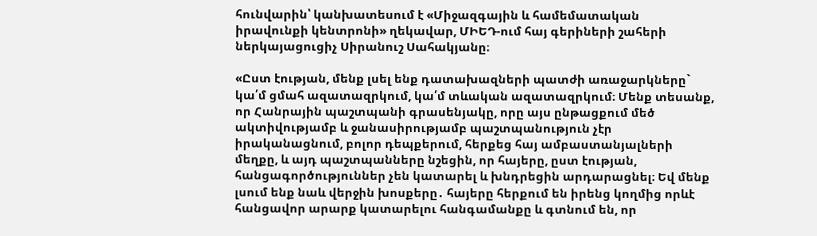հունվարին՝ կանխատեսում է «Միջազգային և համեմատական իրավունքի կենտրոնի» ղեկավար, ՄԻԵԴ-ում հայ գերիների շահերի ներկայացուցիչ Սիրանուշ Սահակյանը։

«Ըստ էության, մենք լսել ենք դատախազների պատժի առաջարկները` կա՛մ ցմահ ազատազրկում, կա՛մ տևական ազատազրկում։ Մենք տեսանք, որ Հանրային պաշտպանի գրասենյակը, որը այս ընթացքում մեծ ակտիվությամբ և ջանասիրությամբ պաշտպանություն չէր իրականացնում, բոլոր դեպքերում, հերքեց հայ ամբաստանյալների մեղքը, և այդ պաշտպանները նշեցին, որ հայերը, ըստ էության, հանցագործություններ չեն կատարել և խնդրեցին արդարացնել։ Եվ մենք լսում ենք նաև վերջին խոսքերը․ հայերը հերքում են իրենց կողմից որևէ հանցավոր արարք կատարելու հանգամանքը և գտնում են, որ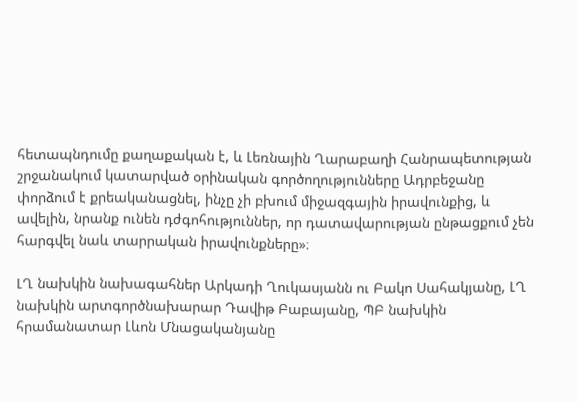հետապնդումը քաղաքական է, և Լեռնային Ղարաբաղի Հանրապետության շրջանակում կատարված օրինական գործողությունները Ադրբեջանը փորձում է քրեականացնել, ինչը չի բխում միջազգային իրավունքից, և ավելին, նրանք ունեն դժգոհություններ, որ դատավարության ընթացքում չեն հարգվել նաև տարրական իրավունքները»։

ԼՂ նախկին նախագահներ Արկադի Ղուկասյանն ու Բակո Սահակյանը, ԼՂ նախկին արտգործնախարար Դավիթ Բաբայանը, ՊԲ նախկին հրամանատար Լևոն Մնացականյանը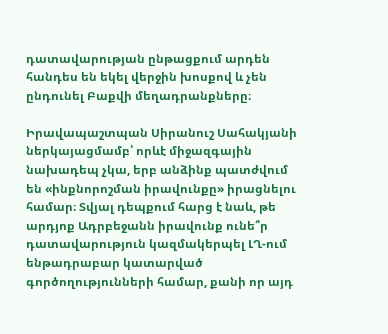դատավարության ընթացքում արդեն հանդես են եկել վերջին խոսքով և չեն ընդունել Բաքվի մեղադրանքները։

Իրավապաշտպան Սիրանուշ Սահակյանի ներկայացմամբ՝ որևէ միջազգային նախադեպ չկա, երբ անձինք պատժվում են «ինքնորոշման իրավունքը» իրացնելու համար։ Տվյալ դեպքում հարց է նաև, թե արդյոք Ադրբեջանն իրավունք ունե՞ր դատավարություն կազմակերպել ԼՂ-ում ենթադրաբար կատարված գործողությունների համար, քանի որ այդ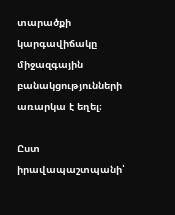տարածքի կարգավիճակը միջազգային բանակցությունների առարկա է եղել։

Ըստ իրավապաշտպանի՝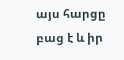այս հարցը բաց է և իր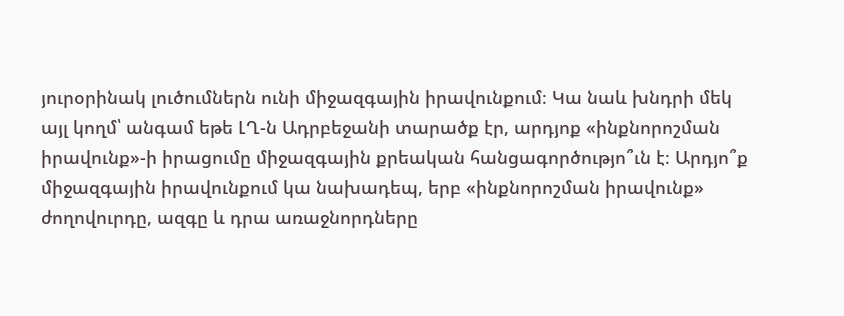յուրօրինակ լուծումներն ունի միջազգային իրավունքում։ Կա նաև խնդրի մեկ այլ կողմ՝ անգամ եթե ԼՂ-ն Ադրբեջանի տարածք էր, արդյոք «ինքնորոշման իրավունք»-ի իրացումը միջազգային քրեական հանցագործությո՞ւն է։ Արդյո՞ք միջազգային իրավունքում կա նախադեպ, երբ «ինքնորոշման իրավունք» ժողովուրդը, ազգը և դրա առաջնորդները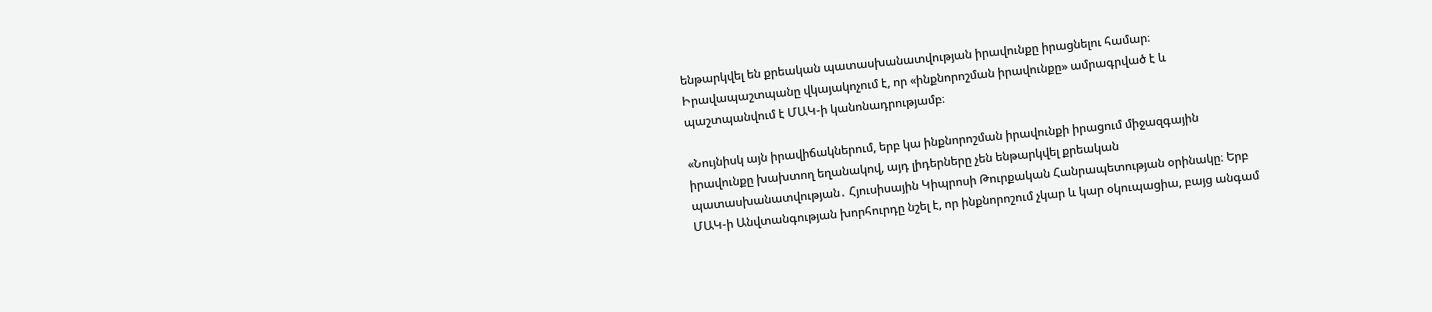ենթարկվել են քրեական պատասխանատվության իրավունքը իրացնելու համար։ Իրավապաշտպանը վկայակոչում է, որ «ինքնորոշման իրավունքը» ամրագրված է և պաշտպանվում է ՄԱԿ-ի կանոնադրությամբ։

«Նույնիսկ այն իրավիճակներում, երբ կա ինքնորոշման իրավունքի իրացում միջազգային իրավունքը խախտող եղանակով, այդ լիդերները չեն ենթարկվել քրեական պատասխանատվության․ Հյուսիսային Կիպրոսի Թուրքական Հանրապետության օրինակը։ Երբ ՄԱԿ-ի Անվտանգության խորհուրդը նշել է, որ ինքնորոշում չկար և կար օկուպացիա, բայց անգամ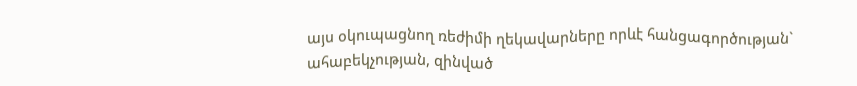այս օկուպացնող ռեժիմի ղեկավարները որևէ հանցագործության` ահաբեկչության, զինված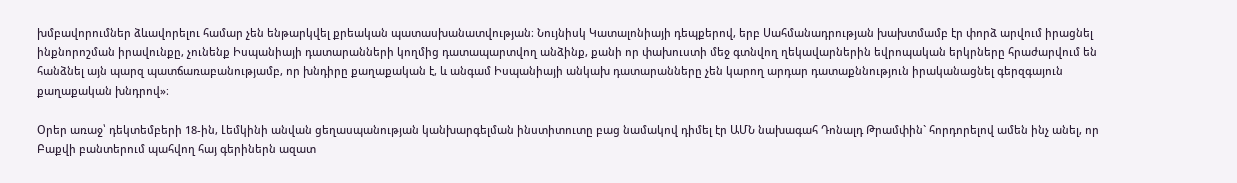խմբավորումներ ձևավորելու համար չեն ենթարկվել քրեական պատասխանատվության։ Նույնիսկ Կատալոնիայի դեպքերով, երբ Սահմանադրության խախտմամբ էր փորձ արվում իրացնել ինքնորոշման իրավունքը, չունենք Իսպանիայի դատարանների կողմից դատապարտվող անձինք, քանի որ փախուստի մեջ գտնվող ղեկավարներին եվրոպական երկրները հրաժարվում են հանձնել այն պարզ պատճառաբանությամբ, որ խնդիրը քաղաքական է, և անգամ Իսպանիայի անկախ դատարանները չեն կարող արդար դատաքննություն իրականացնել գերզգայուն քաղաքական խնդրով»։

Օրեր առաջ՝ դեկտեմբերի 18-ին, Լեմկինի անվան ցեղասպանության կանխարգելման ինստիտուտը բաց նամակով դիմել էր ԱՄՆ նախագահ Դոնալդ Թրամփին` հորդորելով ամեն ինչ անել, որ Բաքվի բանտերում պահվող հայ գերիներն ազատ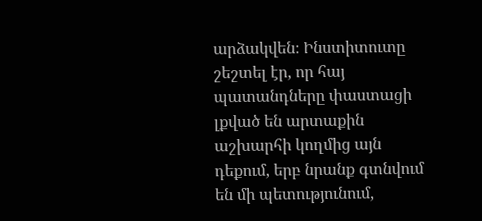արձակվեն։ Ինստիտուտը շեշտել էր, որ հայ պատանդները փաստացի լքված են արտաքին աշխարհի կողմից այն դեքում, երբ նրանք գտնվում են մի պետությունում,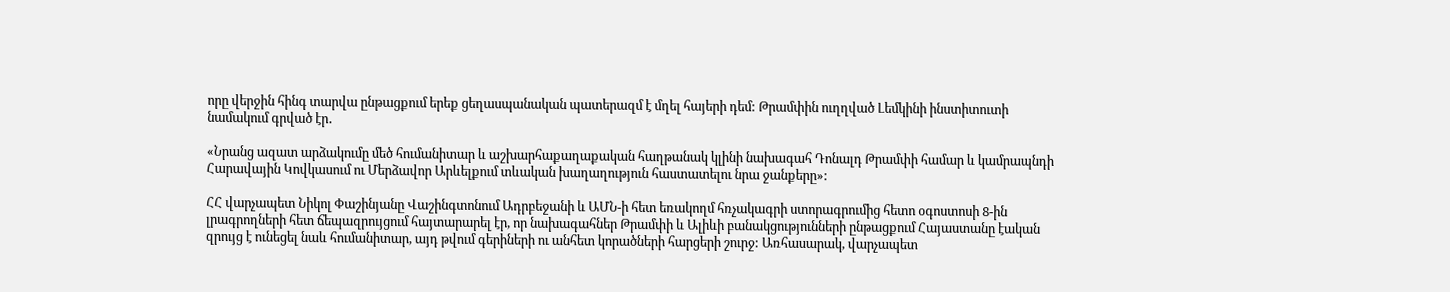որը վերջին հինգ տարվա ընթացքում երեք ցեղասպանական պատերազմ է մղել հայերի դեմ: Թրամփին ուղղված Լեմկինի ինստիտուտի նամակում գրված էր․

«Նրանց ազատ արձակումը մեծ հումանիտար և աշխարհաքաղաքական հաղթանակ կլինի նախագահ Դոնալդ Թրամփի համար և կամրապնդի Հարավային Կովկասում ու Մերձավոր Արևելքում տևական խաղաղություն հաստատելու նրա ջանքերը»:

ՀՀ վարչապետ Նիկոլ Փաշինյանը Վաշինգտոնում Ադրբեջանի և ԱՄՆ-ի հետ եռակողմ հռչակագրի ստորագրումից հետո օգոստոսի 8-ին լրագրողների հետ ճեպազրույցում հայտարարել էր, որ նախագահներ Թրամփի և Ալիևի բանակցությունների ընթացքում Հայաստանը էական զրույց է ունեցել նաև հումանիտար, այդ թվում գերիների ու անհետ կորածների հարցերի շուրջ: Առհասարակ, վարչապետ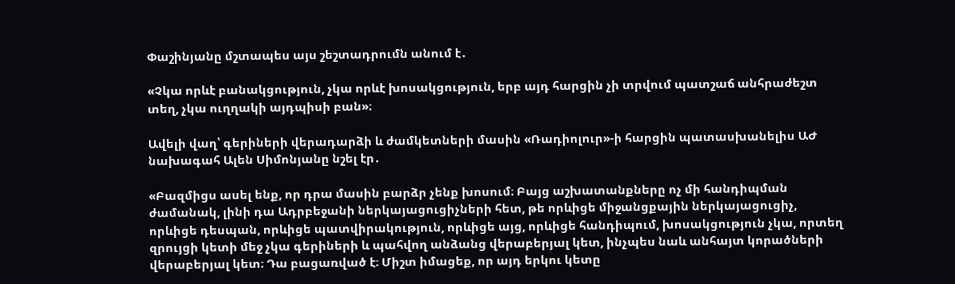Փաշինյանը մշտապես այս շեշտադրումն անում է․

«Չկա որևէ բանակցություն, չկա որևէ խոսակցություն, երբ այդ հարցին չի տրվում պատշաճ անհրաժեշտ տեղ, չկա ուղղակի այդպիսի բան»։

Ավելի վաղ՝ գերիների վերադարձի և ժամկետների մասին «Ռադիոլուր»-ի հարցին պատասխանելիս ԱԺ նախագահ Ալեն Սիմոնյանը նշել էր․

«Բազմիցս ասել ենք, որ դրա մասին բարձր չենք խոսում։ Բայց աշխատանքները ոչ մի հանդիպման ժամանակ, լինի դա Ադրբեջանի ներկայացուցիչների հետ, թե որևիցե միջանցքային ներկայացուցիչ, որևիցե դեսպան, որևիցե պատվիրակություն, որևիցե այց, որևիցե հանդիպում, խոսակցություն չկա, որտեղ զրույցի կետի մեջ չկա գերիների և պահվող անձանց վերաբերյալ կետ, ինչպես նաև անհայտ կորածների վերաբերյալ կետ։ Դա բացառված է։ Միշտ իմացեք, որ այդ երկու կետը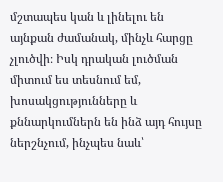մշտապես կան և լինելու են այնքան ժամանակ, մինչև հարցը չլուծվի։ Իսկ դրական լուծման միտում ես տեսնում եմ, խոսակցությունները և քննարկումներն են ինձ այդ հույսը ներշնչում, ինչպես նաև՝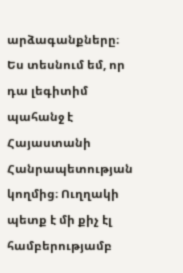արձագանքները։ Ես տեսնում եմ, որ դա լեգիտիմ պահանջ է Հայաստանի Հանրապետության կողմից։ Ուղղակի պետք է մի քիչ էլ համբերությամբ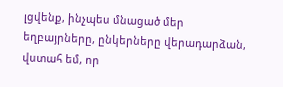լցվենք, ինչպես մնացած մեր եղբայրները, ընկերները վերադարձան, վստահ եմ, որ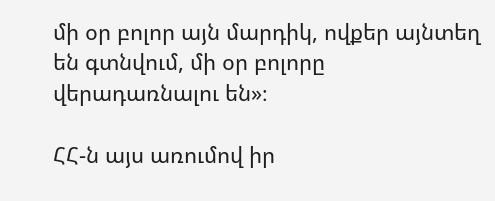մի օր բոլոր այն մարդիկ, ովքեր այնտեղ են գտնվում, մի օր բոլորը վերադառնալու են»։

ՀՀ-ն այս առումով իր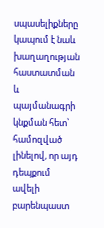սպասելիքները կապում է նաև խաղաղության հաստատման և պայմանագրի կնքման հետ՝ համոզված լինելով, որ այդ դեպքում ավելի բարենպաստ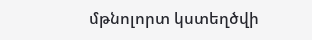մթնոլորտ կստեղծվի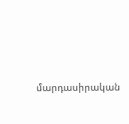մարդասիրական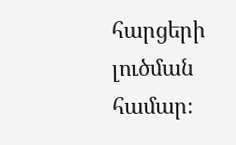հարցերի լուծման համար։